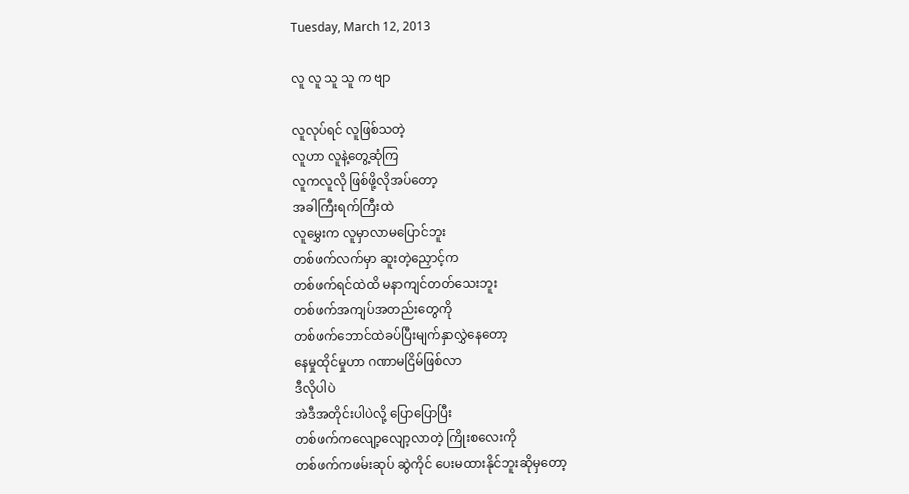Tuesday, March 12, 2013

လူ လူ သူ သူ က ဗျာ

လူလုပ်ရင် လူဖြစ်သတဲ့
လူဟာ လူနဲ့တွေ့ဆုံကြ
လူကလူလို ဖြစ်ဖို့လိုအပ်တော့
အခါကြီးရက်ကြီးထဲ
လူမွှေးက လူမှာလာမပြောင်ဘူး
တစ်ဖက်လက်မှာ ဆူးတဲ့ညှောင့်က
တစ်ဖက်ရင်ထဲထိ မနာကျင်တတ်သေးဘူး
တစ်ဖက်အကျပ်အတည်းတွေကို
တစ်ဖက်ဘောင်ထဲခပ်ပြီးမျက်နှာလွှဲနေတော့
နေမှုထိုင်မှုဟာ ဂဏာမငြိမ်ဖြစ်လာ
ဒီလိုပါပဲ
အဲဒီအတိုင်းပါပဲလို့ ပြောပြောပြီး
တစ်ဖက်ကလျော့လျော့လာတဲ့ ကြိုးစလေးကို
တစ်ဖက်ကဖမ်းဆုပ် ဆွဲကိုင် ပေးမထားနိုင်ဘူးဆိုမှတော့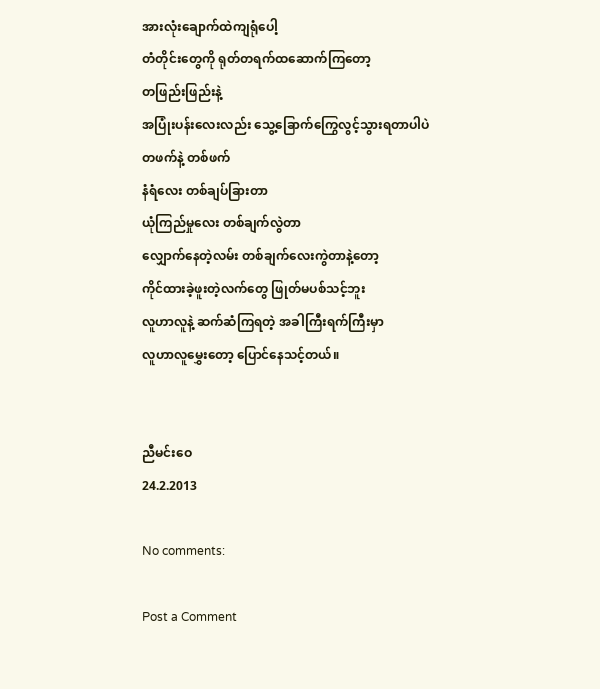အားလုံးချောက်ထဲကျရုံပေါ့
တံတိုင်းတွေကို ရုတ်တရက်ထဆောက်ကြတော့
တဖြည်းဖြည်းနဲ့
အပြုံးပန်းလေးလည်း သွေ့ခြောက်ကြွေလွင့်သွားရတာပါပဲ
တဖက်နဲ့ တစ်ဖက်
နံရံလေး တစ်ချပ်ခြားတာ
ယုံကြည်မှုလေး တစ်ချက်လွဲတာ
လျှောက်နေတဲ့လမ်း တစ်ချက်လေးကွဲတာနဲ့တော့
ကိုင်ထားခဲ့ဖူးတဲ့လက်တွေ ဖြုတ်မပစ်သင့်ဘူး
လူဟာလူနဲ့ ဆက်ဆံကြရတဲ့ အခါကြီးရက်ကြီးမှာ
လူဟာလူမွှေးတော့ ပြောင်နေသင့်တယ်။


ညီမင်းဝေ
24.2.2013

No comments:

Post a Comment